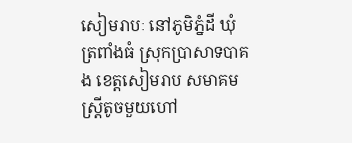សៀមរាបៈ នៅភូមិភ្នំដី ឃុំត្រពាំងធំ ស្រុកប្រាសាទបាគង ខេត្តសៀមរាប សមាគមស្រ្តីតូចមួយហៅ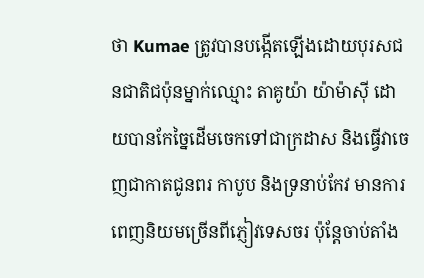ថា Kumae ត្រូវបានបង្កើតឡើងដោយបុរសជនជាតិជប៉ុនម្នាក់ឈ្មោះ តាគូយ៉ា យ៉ាម៉ាស៊ី ដោយបានកែច្នៃដើមចេកទៅជាក្រដាស និងធ្វើវាចេញជាកាតជូនពរ កាបូប និងទ្រនាប់កែវ មានការពេញនិយមច្រើនពីភ្ញៀវទេសចរ ប៉ុន្តែចាប់តាំង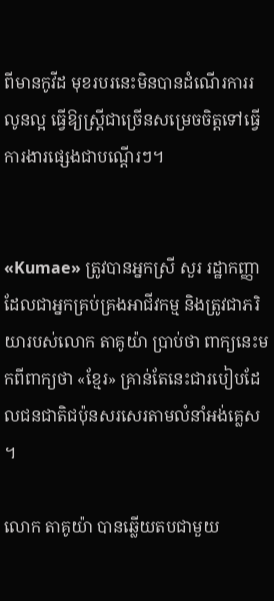ពីមានកូវីដ មុខរបរនេះមិនបានដំណើរការរលូនល្អ ធ្វើឱ្យស្រ្តីជាច្រើនសម្រេចចិត្តទៅធ្វើការងារផ្សេងជាបណ្ដើរៗ។


«Kumae» ត្រូវបានអ្នកស្រី សួរ រដ្ឋាកញ្ញា ដែលជាអ្នកគ្រប់គ្រងអាជីវកម្ម និងត្រូវជាភរិយារបស់លោក តាគូយ៉ា ប្រាប់ថា ពាក្យនេះមកពីពាក្យថា «ខ្មែរ» គ្រាន់តែនេះជារបៀបដែលជនជាតិជប៉ុនសរសេរតាមលំនាំអង់គ្លេស។

លោក តាគូយ៉ា បានឆ្លើយតបជាមួយ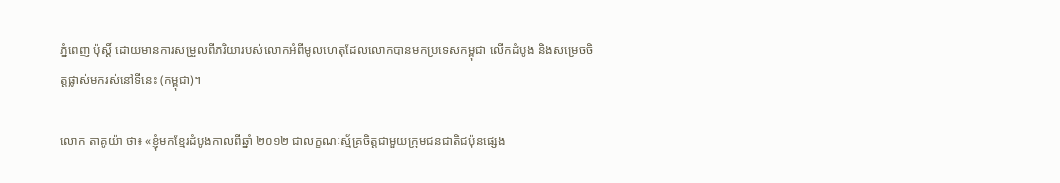ភ្នំពេញ ប៉ុស្តិ៍ ដោយមានការសម្រួលពីភរិយារបស់លោកអំពីមូលហេតុដែលលោកបានមកប្រទេសកម្ពុជា លើកដំបូង និងសម្រេចចិត្តផ្លាស់មករស់នៅទីនេះ (កម្ពុជា)។

លោក តាគូយ៉ា ថា៖ «ខ្ញុំមកខ្មែរដំបូងកាលពីឆ្នាំ ២០១២ ជាលក្ខណៈស្ម័គ្រចិត្តជាមួយក្រុមជនជាតិជប៉ុនផ្សេង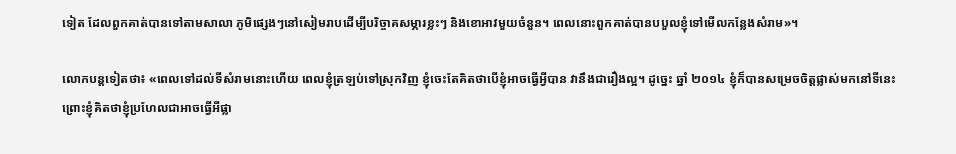ទៀត ដែលពួកគាត់បានទៅតាមសាលា ភូមិផ្សេងៗនៅសៀមរាបដើម្បីបរិច្ចាគសម្ភារខ្លះៗ និងខោអាវមួយចំនួន។ ពេលនោះពួកគាត់បានបបួលខ្ញុំទៅមើលកន្លែងសំរាម»។

លោកបន្តទៀតថា៖ «ពេលទៅដល់ទីសំរាមនោះហើយ ពេលខ្ញុំត្រឡប់ទៅស្រុកវិញ ខ្ញុំចេះតែគិតថាបើខ្ញុំអាចធ្វើអ្វីបាន វានឹងជារឿងល្អ។ ដូច្នេះ ឆ្នាំ ២០១៤ ខ្ញុំក៏បានសម្រេចចិត្តផ្លាស់មកនៅទីនេះ ព្រោះខ្ញុំគិតថាខ្ញុំប្រហែលជាអាចធ្វើអីផ្លា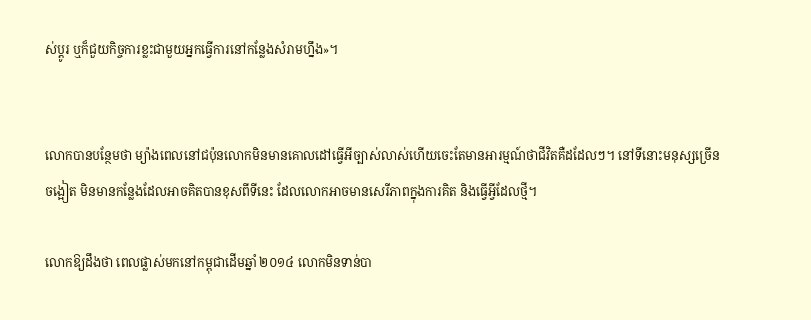ស់ប្ដូរ ឬក៏ជួយកិច្ចការខ្លះជាមួយអ្នកធ្វើការនៅកន្លែងសំរាមហ្នឹង»។


លោកបានបន្ថែមថា ម្យ៉ាងពេលនៅជប៉ុនលោកមិនមានគោលដៅធ្វើអីច្បាស់លាស់ហើយចេះតែមានអារម្មណ៍ថាជីវិតគឺដដែលៗ។ នៅទីនោះមនុស្សច្រើនចង្អៀត មិនមានកន្លែងដែលអាចគិតបានខុសពីទីនេះ ដែលលោកអាចមានសេរីភាពក្នុងការគិត និងធ្វើអ្វីដែលថ្មី។

លោកឱ្យដឹងថា ពេលផ្លាស់មកនៅកម្ពុជាដើមឆ្នាំ ២០១៤ លោកមិនទាន់បា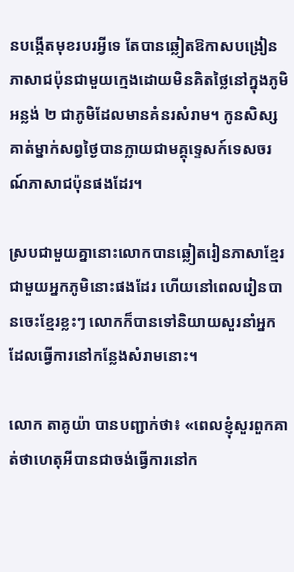នបង្កើតមុខរបរអ្វីទេ តែបានឆ្លៀតឱកាសបង្រៀនភាសាជប៉ុនជាមួយក្មេងដោយមិនគិតថ្លៃនៅក្នុងភូមិអន្លង់ ២ ជាភូមិដែលមានគំនរសំរាម។ កូនសិស្សគាត់ម្នាក់សព្វថ្ងៃបានក្លាយជាមគ្គុទ្ទេសក៍ទេសចរណ៍ភាសាជប៉ុនផងដែរ។

ស្របជាមួយគ្នានោះលោកបានឆ្លៀតរៀនភាសាខ្មែរជាមួយអ្នកភូមិនោះផងដែរ ហើយនៅពេលរៀនបានចេះខ្មែរខ្លះៗ លោកក៏បានទៅនិយាយសួរនាំអ្នកដែលធ្វើការនៅកន្លែងសំរាមនោះ។

លោក តាគូយ៉ា បានបញ្ជាក់ថា៖ «ពេលខ្ញុំសួរពួកគាត់ថាហេតុអីបានជាចង់ធ្វើការនៅក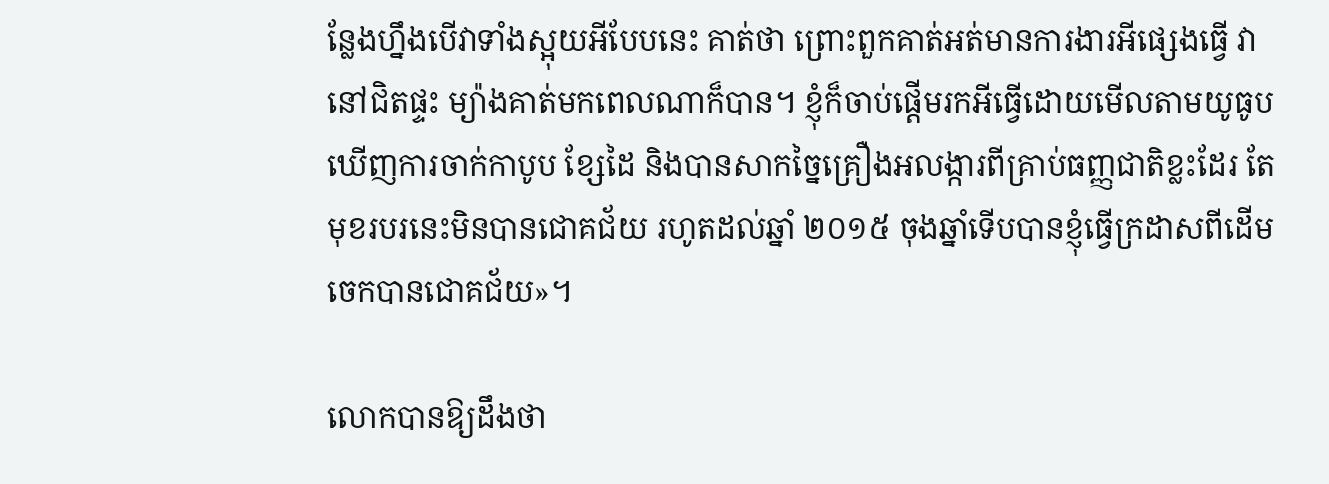ន្លែងហ្នឹងបើវាទាំងស្អុយអីបែបនេះ គាត់ថា ព្រោះពួកគាត់អត់មានការងារអីផ្សេងធ្វើ វានៅជិតផ្ទះ ម្យ៉ាងគាត់មកពេលណាក៏បាន។ ខ្ញុំក៏ចាប់ផ្ដើមរកអីធ្វើដោយមើលតាមយូធូប ឃើញការចាក់កាបូប ខ្សែដៃ និងបានសាកច្នៃគ្រឿងអលង្ការពីគ្រាប់ធញ្ញជាតិខ្លះដែរ តែមុខរបរនេះមិនបានជោគជ័យ រហូតដល់ឆ្នាំ ២០១៥ ចុងឆ្នាំទើបបានខ្ញុំធ្វើក្រដាសពីដើមចេកបានជោគជ័យ»។

លោកបានឱ្យដឹងថា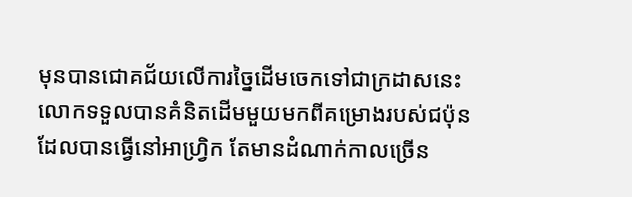មុនបានជោគជ័យលើការច្នៃដើមចេកទៅជាក្រដាសនេះ លោកទទួលបានគំនិតដើមមួយមកពីគម្រោងរបស់ជប៉ុនដែលបានធ្វើនៅអាហ្វ្រិក តែមានដំណាក់កាលច្រើន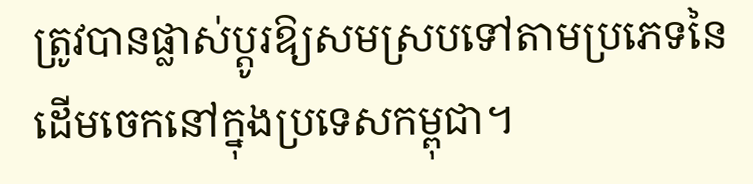ត្រូវបានផ្លាស់ប្ដូរឱ្យសមស្របទៅតាមប្រភេទនៃដើមចេកនៅក្នុងប្រទេសកម្ពុជា។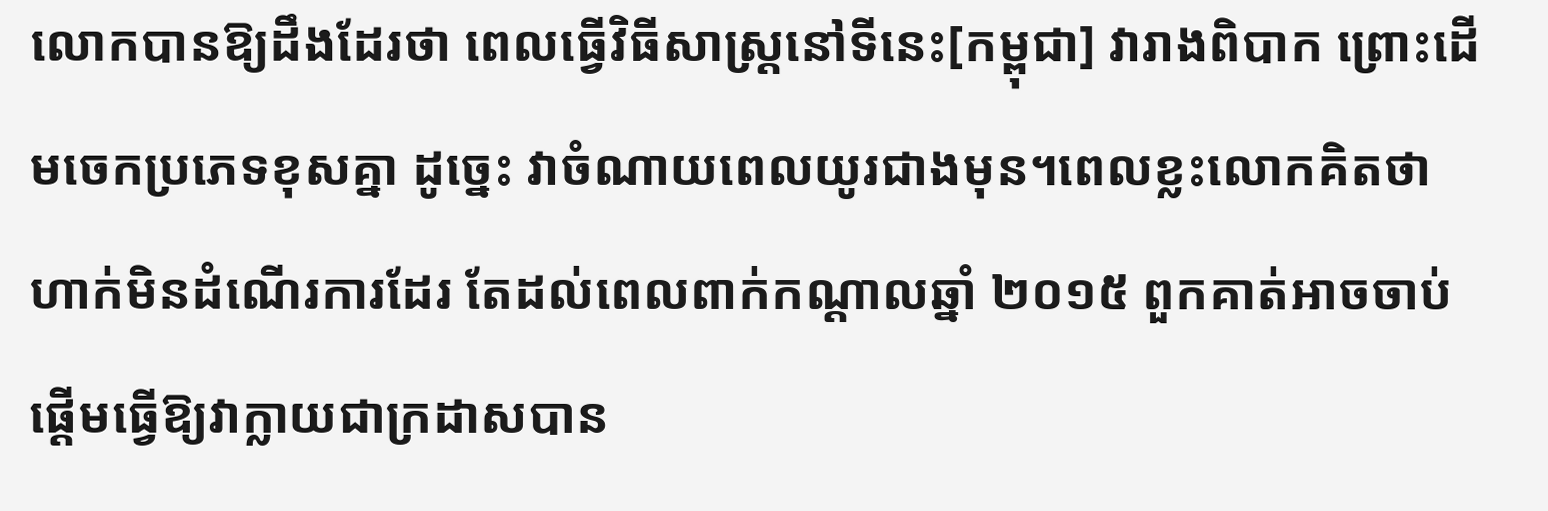លោកបានឱ្យដឹងដែរថា ពេលធ្វើវិធីសាស្រ្តនៅទីនេះ[កម្ពុជា] វារាងពិបាក ព្រោះដើមចេកប្រភេទខុសគ្នា ដូច្នេះ វាចំណាយពេលយូរជាងមុន។ពេលខ្លះលោកគិតថាហាក់មិនដំណើរការដែរ តែដល់ពេលពាក់កណ្ដាលឆ្នាំ ២០១៥ ពួកគាត់អាចចាប់ផ្ដើមធ្វើឱ្យវាក្លាយជាក្រដាសបាន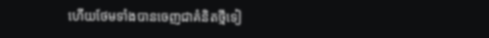ហើយថែមទាំងបានចេញជាគំនិតថ្មីទៀ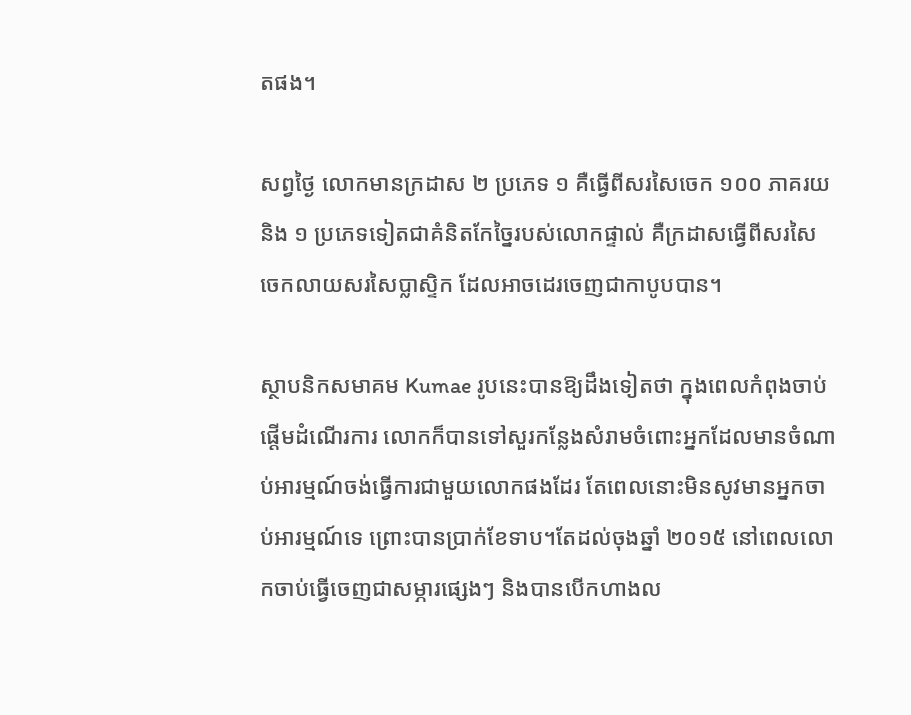តផង។

សព្វថ្ងៃ លោកមានក្រដាស ២ ប្រភេទ ១ គឺធ្វើពីសរសៃចេក ១០០ ភាគរយ និង ១ ប្រភេទទៀតជាគំនិតកែច្នៃរបស់លោកផ្ទាល់ គឺក្រដាសធ្វើពីសរសៃចេកលាយសរសៃប្លាស្ទិក ដែលអាចដេរចេញជាកាបូបបាន។

ស្ថាបនិកសមាគម Kumae រូបនេះបានឱ្យដឹងទៀតថា ក្នុងពេលកំពុងចាប់ផ្ដើមដំណើរការ លោកក៏បានទៅសួរកន្លែងសំរាមចំពោះអ្នកដែលមានចំណាប់អារម្មណ៍ចង់ធ្វើការជាមួយលោកផងដែរ តែពេលនោះមិនសូវមានអ្នកចាប់អារម្មណ៍ទេ ព្រោះបានប្រាក់ខែទាប។តែដល់ចុងឆ្នាំ ២០១៥ នៅពេលលោកចាប់ធ្វើចេញជាសម្ភារផ្សេងៗ និងបានបើកហាងល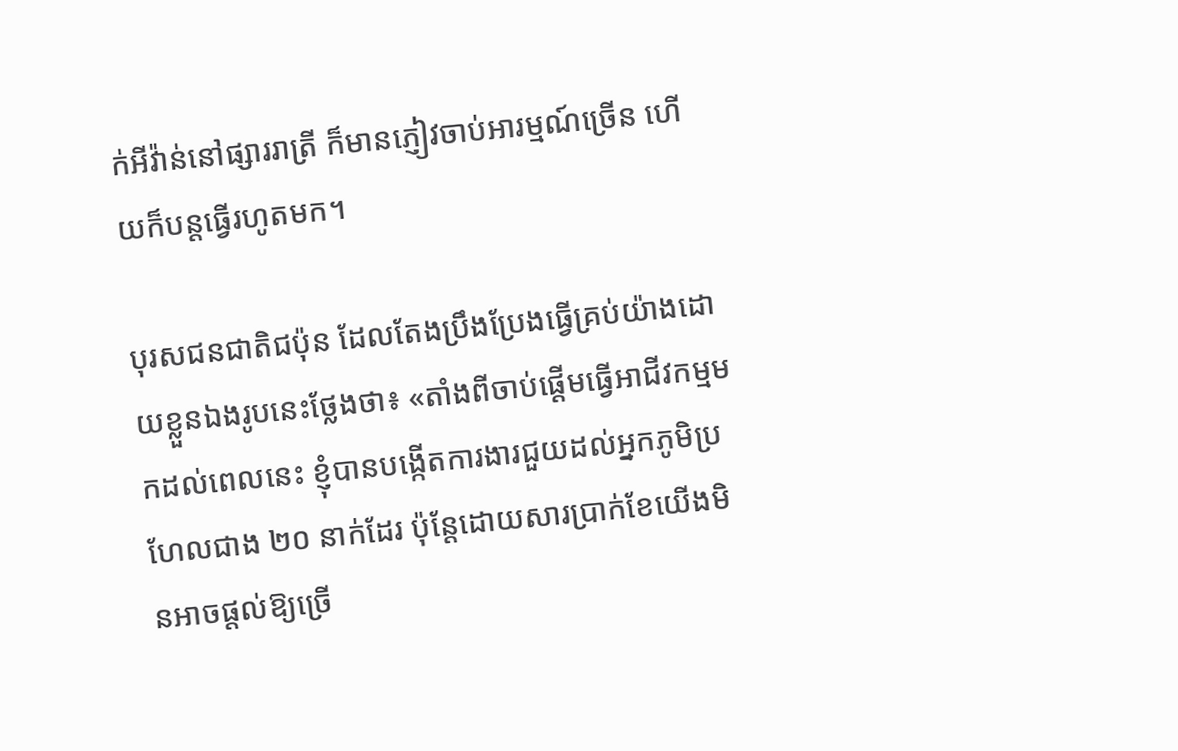ក់អីវ៉ាន់នៅផ្សាររាត្រី ក៏មានភ្ញៀវចាប់អារម្មណ៍ច្រើន ហើយក៏បន្តធ្វើរហូតមក។

បុរសជនជាតិជប៉ុន ដែលតែងប្រឹងប្រែងធ្វើគ្រប់យ៉ាងដោយខ្លួនឯងរូបនេះថ្លែងថា៖ «តាំងពីចាប់ផ្ដើមធ្វើអាជីវកម្មមកដល់ពេលនេះ ខ្ញុំបានបង្កើតការងារជួយដល់អ្នកភូមិប្រហែលជាង ២០ នាក់ដែរ ប៉ុន្តែដោយសារប្រាក់ខែយើងមិនអាចផ្ដល់ឱ្យច្រើ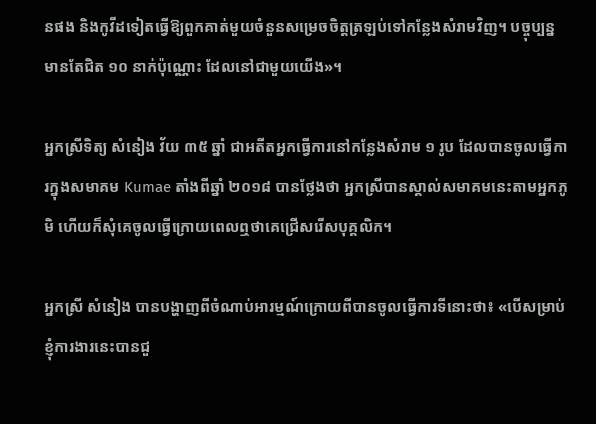នផង និងកូវីដទៀតធ្វើឱ្យពួកគាត់មួយចំនួនសម្រេចចិត្តត្រឡប់ទៅកន្លែងសំរាមវិញ។ បច្ចុប្បន្ន មានតែជិត ១០ នាក់ប៉ុណ្ណោះ ដែលនៅជាមួយយើង»។

អ្នកស្រីទិត្យ សំនៀង វ័យ ៣៥ ឆ្នាំ ជាអតីតអ្នកធ្វើការនៅកន្លែងសំរាម ១ រូប ដែលបានចូលធ្វើការក្នុងសមាគម Kumae តាំងពីឆ្នាំ ២០១៨ បានថ្លែងថា អ្នកស្រីបានស្គាល់សមាគមនេះតាមអ្នកភូមិ ហើយក៏សុំគេចូលធ្វើក្រោយពេលឮថាគេជ្រើសរើសបុគ្គលិក។

អ្នកស្រី សំនៀង បានបង្ហាញពីចំណាប់អារម្មណ៍ក្រោយពីបានចូលធ្វើការទីនោះថា៖ «បើសម្រាប់ខ្ញុំការងារនេះបានជួ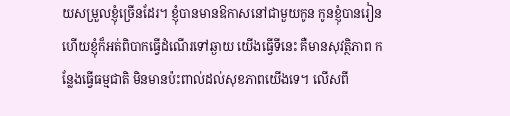យសម្រួលខ្ញុំច្រើនដែរ។ ខ្ញុំបានមានឱកាសនៅជាមួយកូន កូនខ្ញុំបានរៀន ហើយខ្ញុំក៏អត់ពិបាកធ្វើដំណើរទៅឆ្ងាយ យើងធ្វើទីនេះ គឺមានសុវត្ថិភាព កន្លែងធ្វើធម្មជាតិ មិនមានប៉ះពាល់ដល់សុខភាពយើងទេ។ លើសពី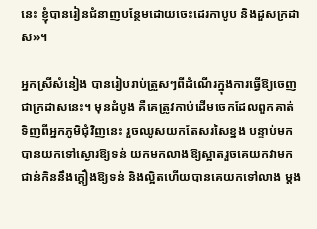នេះ ខ្ញុំបានរៀនជំនាញបន្ថែមដោយចេះដេរកាបូប និងដួសក្រដាស»។

អ្នកស្រីសំនៀង បានរៀបរាប់ត្រួសៗពីដំណើរក្នុងការធ្វើឱ្យចេញជាក្រដាសនេះ។ មុនដំបូង គឺគេត្រូវកាប់ដើមចេកដែលពួកគាត់ទិញពីអ្នកភូមិជុំវិញនេះ រួចឈូសយកតែសរសៃខ្នង បន្ទាប់មកបានយកទៅស្ងោរឱ្យទន់ យកមកលាងឱ្យស្អាតរួចគេយកវាមកជាន់កិននឹងក្ដឿងឱ្យទន់ និងល្អិតហើយបានគេយកទៅលាង ម្ដង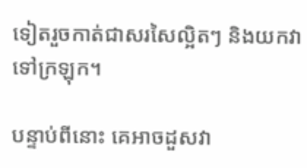ទៀតរួចកាត់ជាសរសៃល្អិតៗ និងយកវាទៅក្រឡុក។

បន្ទាប់ពីនោះ គេអាចដួសវា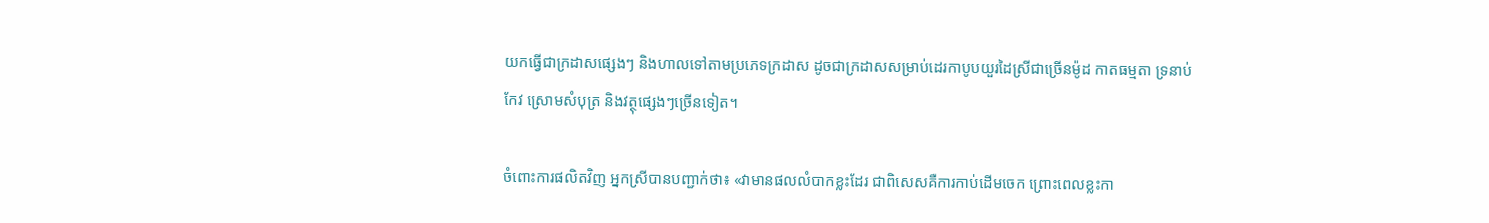យកធ្វើជាក្រដាសផ្សេងៗ និងហាលទៅតាមប្រភេទក្រដាស ដូចជាក្រដាសសម្រាប់ដេរកាបូបយួរដៃស្រីជាច្រើនម៉ូដ កាតធម្មតា ទ្រនាប់កែវ ស្រោមសំបុត្រ និងវត្ថុផ្សេងៗច្រើនទៀត។

ចំពោះការផលិតវិញ អ្នកស្រីបានបញ្ជាក់ថា៖ «វាមានផលលំបាកខ្លះដែរ ជាពិសេសគឺការកាប់ដើមចេក ព្រោះពេលខ្លះកា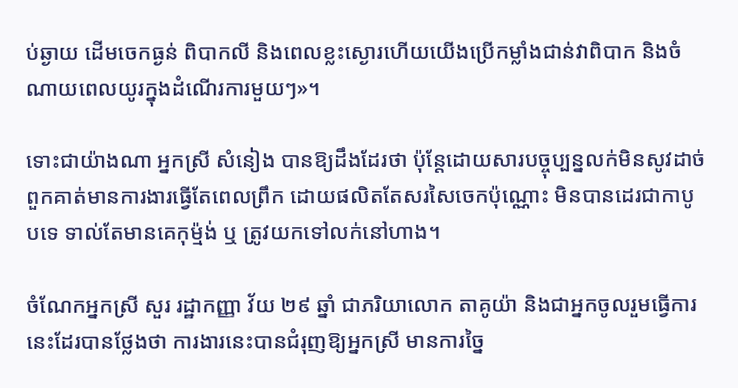ប់ឆ្ងាយ ដើមចេកធ្ងន់ ពិបាកលី និងពេលខ្លះស្ងោរហើយយើងប្រើកម្លាំងជាន់វាពិបាក និងចំណាយពេលយូរក្នុងដំណើរការមួយៗ»។

ទោះជាយ៉ាងណា អ្នកស្រី សំនៀង បានឱ្យដឹងដែរថា ប៉ុន្តែដោយសារបច្ចុប្បន្នលក់មិនសូវដាច់ ពួកគាត់មានការងារធ្វើតែពេលព្រឹក ដោយផលិតតែសរសៃចេកប៉ុណ្ណោះ មិនបានដេរជាកាបូបទេ ទាល់តែមានគេកុម៉្មង់ ឬ ត្រូវយកទៅលក់នៅហាង។

ចំណែកអ្នកស្រី សួរ រដ្ឋាកញ្ញា វ័យ ២៩ ឆ្នាំ ជាភរិយាលោក តាគូយ៉ា និងជាអ្នកចូលរួមធ្វើការនេះដែរបានថ្លែងថា ការងារនេះបានជំរុញឱ្យអ្នកស្រី មានការច្នៃ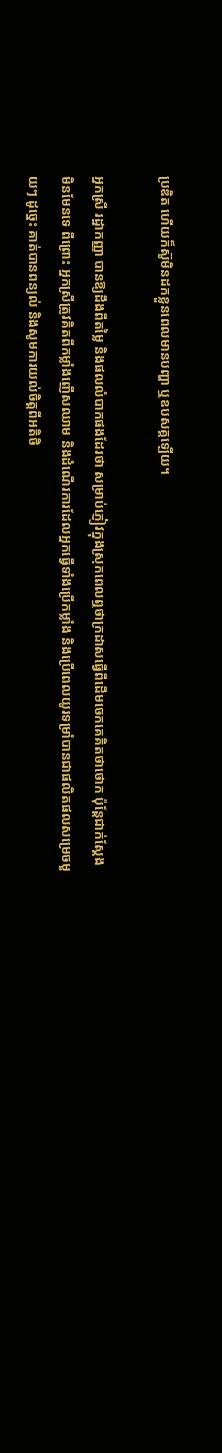ប្រឌិត ហើយក៏ស៊ូមិនដកខ្លួនពេលមានបញ្ហា ឬឧបសគ្គឡើយ។

អ្នកស្រី រដ្ឋាកញ្ញា បានឱ្យដឹងពីតម្លៃ និងផលលំបាកផងដែរថា សម្រាប់ភ្ញៀវក្នុងស្រុកពេលឮថាក្រដាសធ្វើពីដើមចេកគេគិតថាថោក ប៉ុន្តែជាក់ស្ដែងមិនមែនទេ ពីព្រោះ អ្នកស្រីត្រូវគិតពីកម្លាំងញើសឈាម និងដំណើរការដែលអ្នកធ្វើទាំងប្រើកម្លាំង និងប្រើពេលយូរទម្រាំបានជាផលិតផលសម្រេចមួយៗ ដូច្នេះ គាត់បានពន្យល់ និងសូមការយល់ចិត្តពីអតិថិ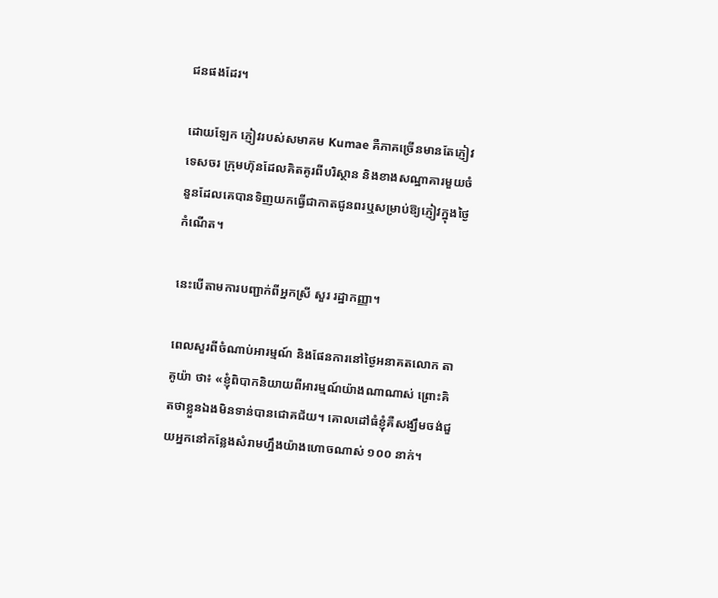ជនផងដែរ។

ដោយឡែក ភ្ញៀវរបស់សមាគម Kumae គឺភាគច្រើនមានតែភ្ញៀវទេសចរ ក្រុមហ៊ុនដែលគិតគូរពីបរិស្ថាន និងខាងសណ្ឋាគារមួយចំនួនដែលគេបានទិញយកធ្វើជាកាតជូនពរឬសម្រាប់ឱ្យភ្ញៀវក្នុងថ្ងៃកំណើត។

នេះបើតាមការបញ្ជាក់ពីអ្នកស្រី សួរ រដ្ឋាកញ្ញា។

ពេលសួរពីចំណាប់អារម្មណ៍ និងផែនការនៅថ្ងៃអនាគតលោក តាគូយ៉ា ថា៖ «ខ្ញុំពិបាកនិយាយពីអារម្មណ៍យ៉ាងណាណាស់ ព្រោះគិតថាខ្លួនឯងមិនទាន់បានជោគជ័យ។ គោលដៅធំខ្ញុំគឺសង្ឃឹមចង់ជួយអ្នកនៅកន្លែងសំរាមហ្នឹងយ៉ាងហោចណាស់ ១០០ នាក់។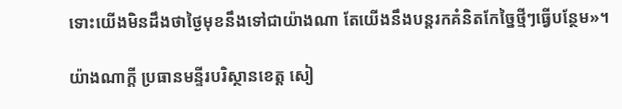ទោះយើងមិនដឹងថាថ្ងៃមុខនឹងទៅជាយ៉ាងណា តែយើងនឹងបន្តរកគំនិតកែច្នៃថ្មីៗធ្វើបន្ថែម»។

យ៉ាងណាក្ដី ប្រធានមន្ទីរបរិស្ថានខេត្ត សៀ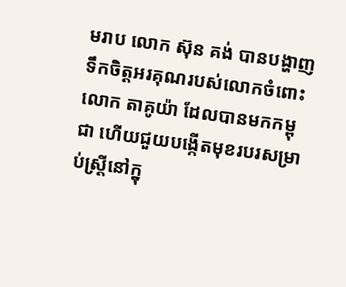មរាប លោក ស៊ុន គង់ បានបង្ហាញទឹកចិត្តអរគុណរបស់លោកចំពោះលោក តាគូយ៉ា ដែលបានមកកម្ពុជា ហើយជួយបង្កើតមុខរបរសម្រាប់ស្រ្តីនៅក្នុ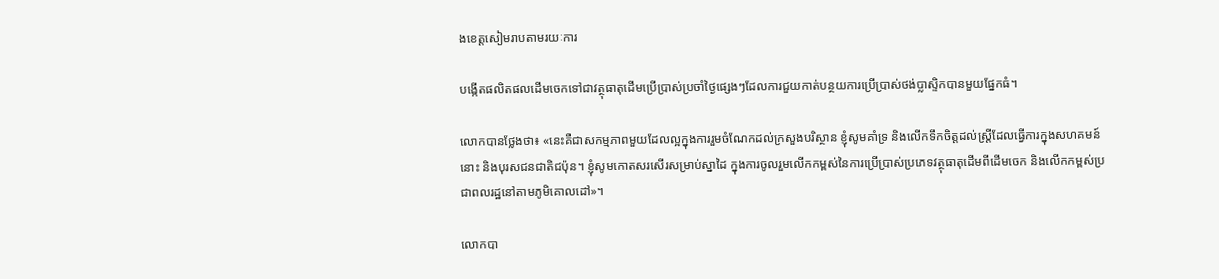ងខេត្តសៀមរាបតាមរយៈការ

បង្កើតផលិតផលដើមចេកទៅជាវត្ថុធាតុដើមប្រើប្រាស់ប្រចាំថ្ងៃផ្សេងៗដែលការជួយកាត់បន្ថយការប្រើប្រាស់ថង់ប្លាស្ទិកបានមួយផ្នែកធំ។

លោកបានថ្លែងថា៖ «នេះគឺជាសកម្មភាពមួយដែលល្អក្នុងការរួមចំណែកដល់ក្រសួងបរិស្ថាន ខ្ញុំសូមគាំទ្រ និងលើកទឹកចិត្តដល់ស្រ្តីដែលធ្វើការក្នុងសហគមន៍នោះ និងបុរសជនជាតិជប៉ុន។ ខ្ញុំសូមកោតសរសើរសម្រាប់ស្នាដៃ ក្នុងការចូលរួមលើកកម្ពស់នៃការប្រើប្រាស់ប្រភេទវត្ថុធាតុដើមពីដើមចេក និងលើកកម្ពស់ប្រជាពលរដ្ឋនៅតាមភូមិគោលដៅ»។

លោកបា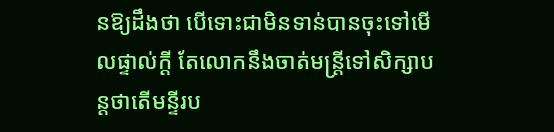នឱ្យដឹងថា បើទោះជាមិនទាន់បានចុះទៅមើលផ្ទាល់ក្ដី តែលោកនឹងចាត់មន្រ្តីទៅសិក្សាបន្តថាតើមន្ទីរប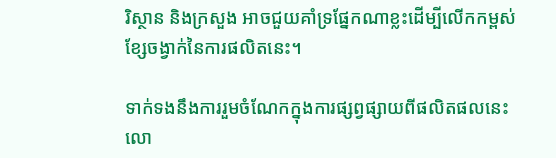រិស្ថាន និងក្រសួង អាចជួយគាំទ្រផ្នែកណាខ្លះដើម្បីលើកកម្ពស់ខ្សែចង្វាក់នៃការផលិតនេះ។

ទាក់ទងនឹងការរួមចំណែកក្នុងការផ្សព្វផ្សាយពីផលិតផលនេះ លោ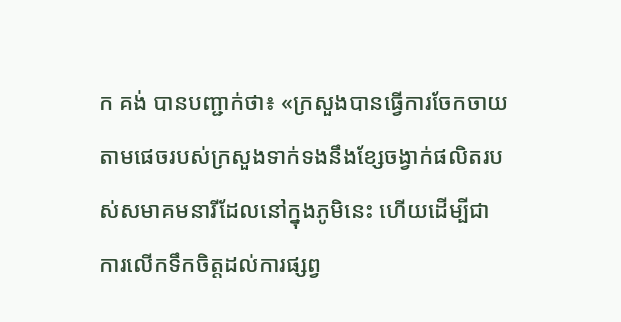ក គង់ បានបញ្ជាក់ថា៖ «ក្រសួងបានធ្វើការចែកចាយតាមផេចរបស់ក្រសួងទាក់ទងនឹងខ្សែចង្វាក់ផលិតរបស់សមាគមនារីដែលនៅក្នុងភូមិនេះ ហើយដើម្បីជាការលើកទឹកចិត្តដល់ការផ្សព្វ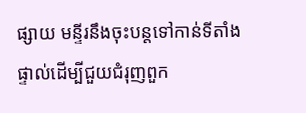ផ្សាយ មន្ទីរនឹងចុះបន្តទៅកាន់ទីតាំងផ្ទាល់ដើម្បីជួយជំរុញពួក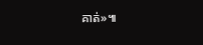គាត់»៕